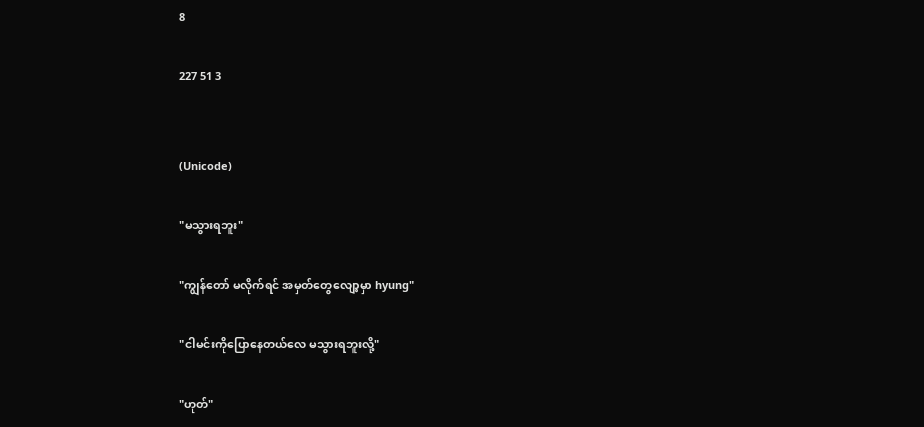8

227 51 3


(Unicode)

"မသွားရဘူး"

"ကျွန်တော် မလိုက်ရင် အမှတ်တွေလျော့မှာ hyung"

"ငါမင်းကိုပြောနေတယ်လေ မသွားရဘူးလို့"

"ဟုတ်"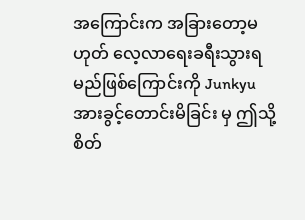အကြောင်းက အခြားတော့မဟုတ် လေ့လာရေးခရီးသွားရမည်ဖြစ်ကြောင်းကို Junkyu အားခွင့်တောင်းမိခြင်း မှ ဤသို့ စိတ်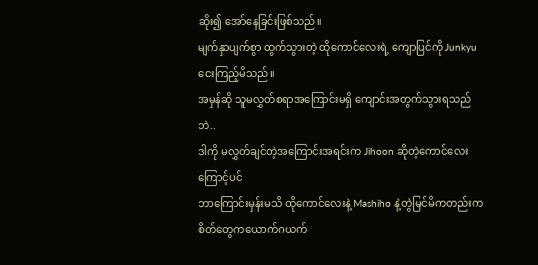ဆိုး၍ အော်နေခြင်းဖြစ်သည်။
မျက်နှာပျက်စွာ ထွက်သွားတဲ့ ထိုကောင်လေးရဲ့ ကျောပြင်ကို Junkyu ငေးကြည့်မိသည်။
အမှန်ဆို သူမလွှတ်စရာအကြောင်းမရှိ ကျောင်းအတွက်သွားရသည်ဘဲ..
ဒါကို မလွှတ်ချင်တဲ့အကြောင်းအရင်းက Jihoon ဆိုတဲ့ကောင်လေးကြောင့်ပင်
ဘာကြောင်းမှန်းမသိ ထိုကောင်လေးနဲ့ Mashiho နဲ့တွဲမြင်မိကတည်းက စိတ်တွေကယောက်ဂယက်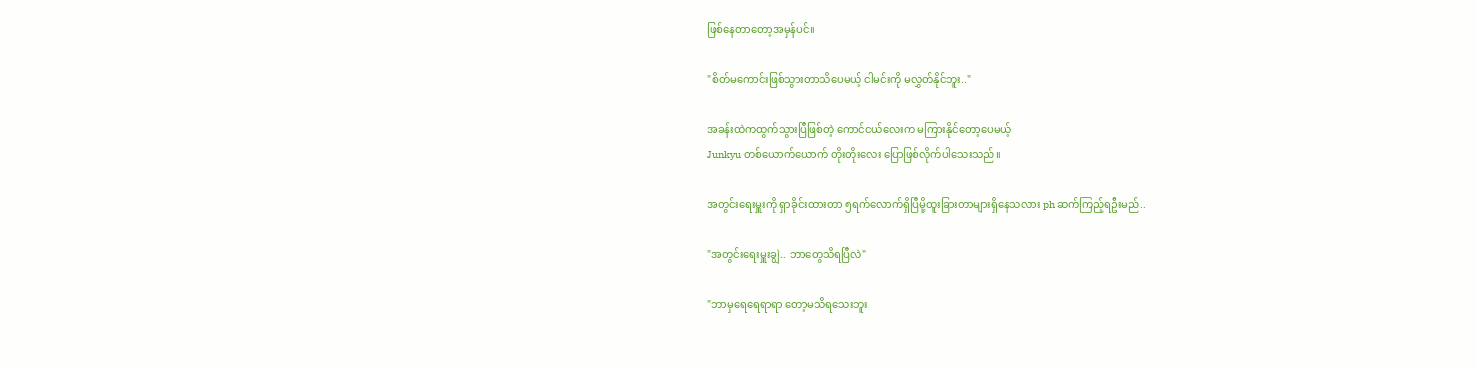ဖြစ်နေတာတော့အမှန်ပင်။

"စိတ်မကောင်းဖြစ်သွားတာသိပေမယ့် ငါမင်းကို မလွှတ်နိုင်ဘူး.."

အခန်းထဲကထွက်သွားပြီဖြစ်တဲ့ ကောင်ငယ်လေးက မကြားနိုင်တော့ပေမယ့်
Junkyu တစ်ယောက်ယောက် တိုးတိုးလေး ပြောဖြစ်လိုက်ပါသေးသည်။

အတွင်းရေးမှူးကို ရှာခိုင်းထားတာ ၅ရက်လောက်ရှိပြီမို့ထူးခြားတာများရှိနေသလား ph ဆက်ကြည့်ရဦးမည်..

"အတွင်းရေးမှူးချွဲ.. ဘာတွေသိရပြီလဲ"

"ဘာမှရေရေရာရာ တော့မသိရသေးဘူး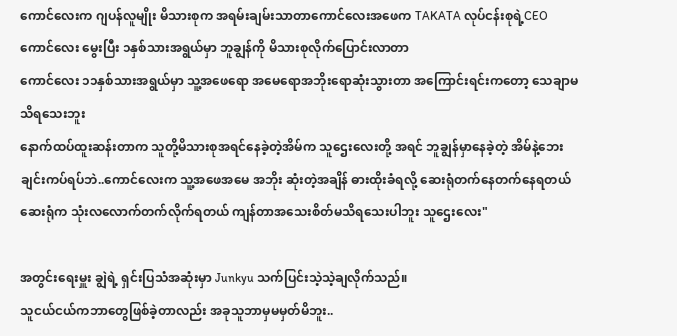ကောင်လေးက ဂျပန်လူမျိုး မိသားစုက အရမ်းချမ်းသာတာကောင်လေးအဖေက TAKATA လုပ်ငန်းစုရဲ့CEO ကောင်လေး မွေးပြီး ၁နှစ်သားအရွယ်မှာ ဘူချွန်ကို မိသားစုလိုက်ပြောင်းလာတာ
ကောင်လေး ၁၁နှစ်သားအရွယ်မှာ သူ့အဖေရော အမေရောအဘိုးရောဆုံးသွားတာ အကြောင်းရင်းကတော့ သေချာမသိရသေးဘူး
နောက်ထပ်ထူးဆန်းတာက သူတို့မိသားစုအရင်နေခဲ့တဲ့အိမ်က သူဌေးလေးတို့ အရင် ဘူချွန်မှာနေခဲ့တဲ့ အိမ်နဲ့ဘေးချင်းကပ်ရပ်ဘဲ..ကောင်လေးက သူ့အဖေအမေ အဘိုး ဆုံးတဲ့အချိန် ဓားထိုးခံရလို့ ဆေးရုံတက်နေတက်နေရတယ် ဆေးရုံက သုံးလလောက်တက်လိုက်ရတယ် ကျန်တာအသေးစိတ်မသိရသေးပါဘူး သူဌေးလေး"

အတွင်းရေးမှူး ချွဲရဲ့ ရှင်းပြသံအဆုံးမှာ Junkyu သက်ပြင်းသဲ့သဲ့ချလိုက်သည်။
သူငယ်ငယ်ကဘာတွေဖြစ်ခဲ့တာလည်း အခုသူဘာမှမမှတ်မိဘူး..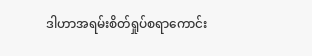ဒါဟာအရမ်းစိတ်ရှုပ်စရာကောင်း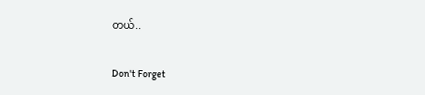တယ်..

Don't Forget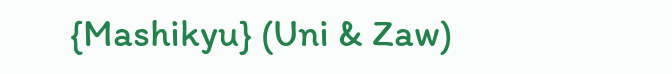{Mashikyu} (Uni & Zaw)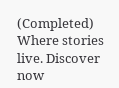(Completed) Where stories live. Discover now